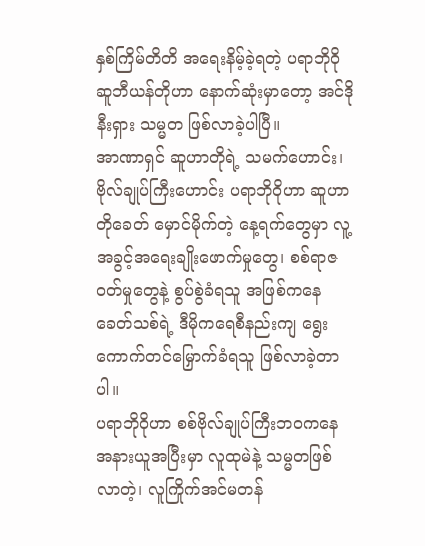နှစ်ကြိမ်တိတိ အရေးနိမ့်ခဲ့ရတဲ့ ပရာဘိုဝို ဆူဘီယန်တိုဟာ နောက်ဆုံးမှာတော့ အင်ဒိုနီးရှား သမ္မတ ဖြစ်လာခဲ့ပါပြီ။
အာဏာရှင် ဆူဟာတိုရဲ့ သမက်ဟောင်း၊ ဗိုလ်ချုပ်ကြီးဟောင်း ပရာဘိုဝိုဟာ ဆူဟာတိုခေတ် မှောင်မိုက်တဲ့ နေ့ရက်တွေမှာ လူ့အခွင့်အရေးချိုးဖောက်မှုတွေ၊ စစ်ရာဇဝတ်မှုတွေနဲ့ စွပ်စွဲခံရသူ အဖြစ်ကနေ ခေတ်သစ်ရဲ့ ဒီမိုကရေစီနည်းကျ ရွေးကောက်တင်မြှောက်ခံရသူ ဖြစ်လာခဲ့တာပါ။
ပရာဘိုဝိုဟာ စစ်ဗိုလ်ချုပ်ကြီးဘဝကနေ အနားယူအပြီးမှာ လူထုမဲနဲ့ သမ္မတဖြစ်လာတဲ့၊ လူကြိုက်အင်မတန်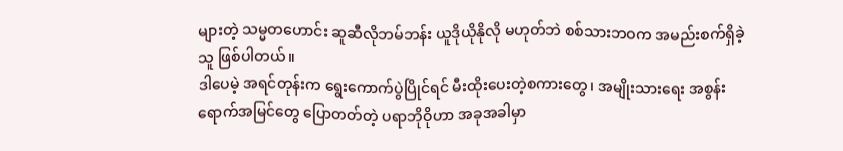များတဲ့ သမ္မတဟောင်း ဆူဆီလိုဘမ်ဘန်း ယူဒိုယိုနိုလို မဟုတ်ဘဲ စစ်သားဘဝက အမည်းစက်ရှိခဲ့သူ ဖြစ်ပါတယ်။
ဒါပေမဲ့ အရင်တုန်းက ရွေးကောက်ပွဲပြိုင်ရင် မီးထိုးပေးတဲ့စကားတွေ၊ အမျိုးသားရေး အစွန်းရောက်အမြင်တွေ ပြောတတ်တဲ့ ပရာဘိုဝိုဟာ အခုအခါမှာ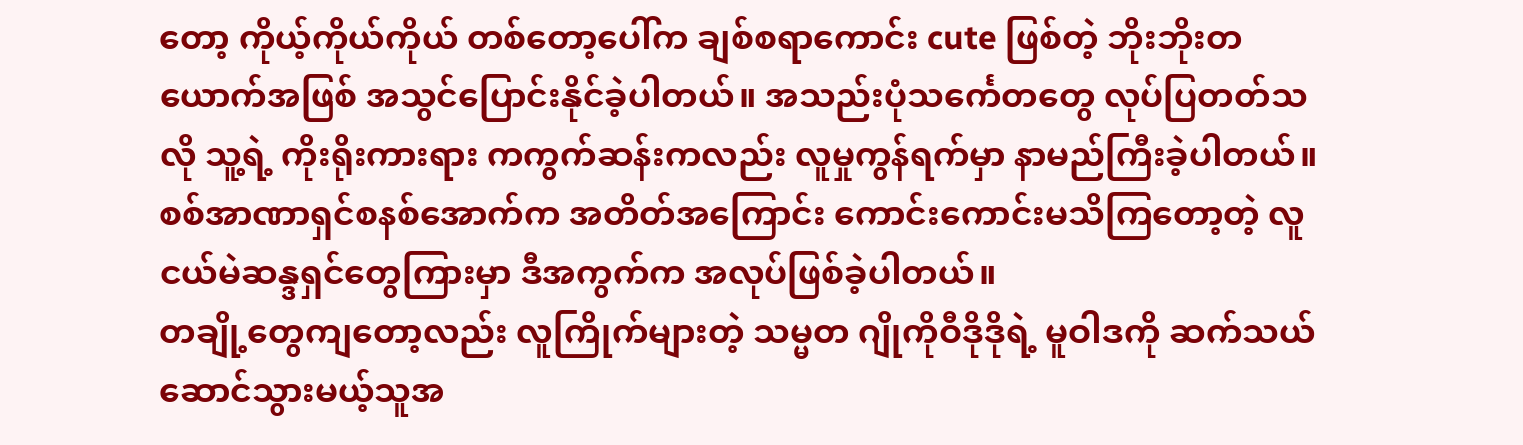တော့ ကိုယ့်ကိုယ်ကိုယ် တစ်တော့ပေါ်က ချစ်စရာကောင်း cute ဖြစ်တဲ့ ဘိုးဘိုးတယောက်အဖြစ် အသွင်ပြောင်းနိုင်ခဲ့ပါတယ်။ အသည်းပုံသင်္ကေတတွေ လုပ်ပြတတ်သလို သူ့ရဲ့ ကိုးရိုးကားရား ကကွက်ဆန်းကလည်း လူမှုကွန်ရက်မှာ နာမည်ကြီးခဲ့ပါတယ်။
စစ်အာဏာရှင်စနစ်အောက်က အတိတ်အကြောင်း ကောင်းကောင်းမသိကြတော့တဲ့ လူငယ်မဲဆန္ဒရှင်တွေကြားမှာ ဒီအကွက်က အလုပ်ဖြစ်ခဲ့ပါတယ်။
တချို့တွေကျတော့လည်း လူကြိုက်များတဲ့ သမ္မတ ဂျိုကိုဝီဒိုဒိုရဲ့ မူဝါဒကို ဆက်သယ်ဆောင်သွားမယ့်သူအ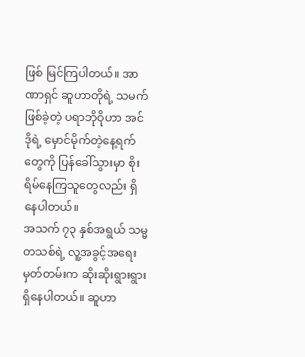ဖြစ် မြင်ကြပါတယ်။ အာဏာရှင် ဆူဟာတိုရဲ့ သမက်ဖြစ်ခဲ့တဲ့ ပရာဘိုဝိုဟာ အင်ဒိုရဲ့ မှောင်မိုက်တဲ့နေ့ရက်တွေကို ပြန်ခေါ်သွားမှာ စိုးရိမ်နေကြသူတွေလည်း ရှိနေပါတယ်။
အသက် ၇၃ နှစ်အရွယ် သမ္မတသစ်ရဲ့ လူ့အခွင့်အရေးမှတ်တမ်းက ဆိုးဆိုးရွားရွား ရှိနေပါတယ်။ ဆူဟာ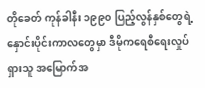တိုခေတ် ကုန်ခါနီး ၁၉၉၀ ပြည့်လွန်နှစ်တွေရဲ့ နှောင်းပိုင်းကာလတွေမှာ ဒီမိုကရေစီရေးလှုပ်ရှားသူ အမြောက်အ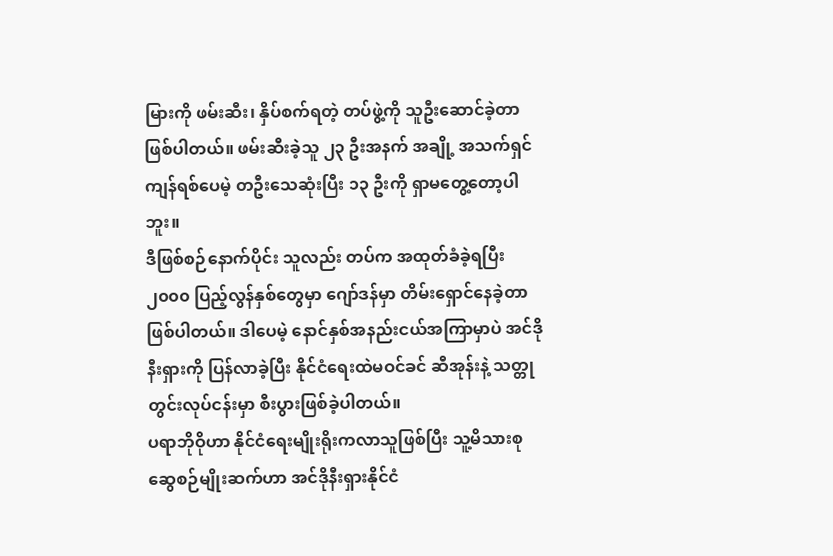မြားကို ဖမ်းဆီး၊ နှိပ်စက်ရတဲ့ တပ်ဖွဲ့ကို သူဦးဆောင်ခဲ့တာ ဖြစ်ပါတယ်။ ဖမ်းဆီးခဲ့သူ ၂၃ ဦးအနက် အချို့ အသက်ရှင်ကျန်ရစ်ပေမဲ့ တဦးသေဆုံးပြီး ၁၃ ဦးကို ရှာမတွေ့တော့ပါဘူး။
ဒီဖြစ်စဉ်နောက်ပိုင်း သူလည်း တပ်က အထုတ်ခံခဲ့ရပြီး ၂၀၀၀ ပြည့်လွန်နှစ်တွေမှာ ဂျော်ဒန်မှာ တိမ်းရှောင်နေခဲ့တာ ဖြစ်ပါတယ်။ ဒါပေမဲ့ နောင်နှစ်အနည်းငယ်အကြာမှာပဲ အင်ဒိုနီးရှားကို ပြန်လာခဲ့ပြီး နိုင်ငံရေးထဲမဝင်ခင် ဆီအုန်းနဲ့ သတ္တုတွင်းလုပ်ငန်းမှာ စီးပွားဖြစ်ခဲ့ပါတယ်။
ပရာဘိုဝိုဟာ နိုင်ငံရေးမျိုးရိုးကလာသူဖြစ်ပြီး သူ့မိသားစု ဆွေစဉ်မျိုးဆက်ဟာ အင်ဒိုနီးရှားနိုင်ငံ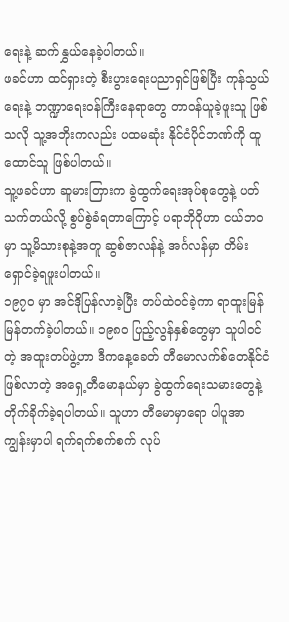ရေးနဲ့ ဆက်နွှယ်နေခဲ့ပါတယ်။
ဖခင်ဟာ ထင်ရှားတဲ့ စီးပွားရေးပညာရှင်ဖြစ်ပြီး ကုန်သွယ်ရေးနဲ့ ဘဏ္ဍာရေးဝန်ကြီးနေရာတွေ တာဝန်ယူခဲ့ဖူးသူ ဖြစ်သလို သူ့အဘိုးကလည်း ပထမဆုံး နိုင်ငံပိုင်ဘဏ်ကို ထူထောင်သူ ဖြစ်ပါတယ်။
သူ့ဖခင်ဟာ ဆူမားတြားက ခွဲထွက်ရေးအုပ်စုတွေနဲ့ ပတ်သက်တယ်လို့ စွပ်စွဲခံရတာကြောင့် ပရာဘိုဝိုဟာ ငယ်ဘဝမှာ သူ့မိသားစုနဲ့အတူ ဆွစ်ဇာလန်နဲ့ အင်္ဂလန်မှာ တိမ်းရှောင်ခဲ့ရဖူးပါတယ်။
၁၉၇၀ မှာ အင်ဒိုပြန်လာခဲ့ပြီး တပ်ထဲဝင်ခဲ့ကာ ရာထူးမြန်မြန်တက်ခဲ့ပါတယ်။ ၁၉၈၀ ပြည့်လွန်နှစ်တွေမှာ သူပါဝင်တဲ့ အထူးတပ်ဖွဲ့ဟာ ဒီကနေ့ခေတ် တီမောလက်စ်တေနိုင်ငံ ဖြစ်လာတဲ့ အရှေ့တီမောနယ်မှာ ခွဲထွက်ရေးသမားတွေနဲ့ တိုက်ခိုက်ခဲ့ရပါတယ်။ သူဟာ တီမောမှာရော ပါပူအာကျွန်းမှာပါ ရက်ရက်စက်စက် လုပ်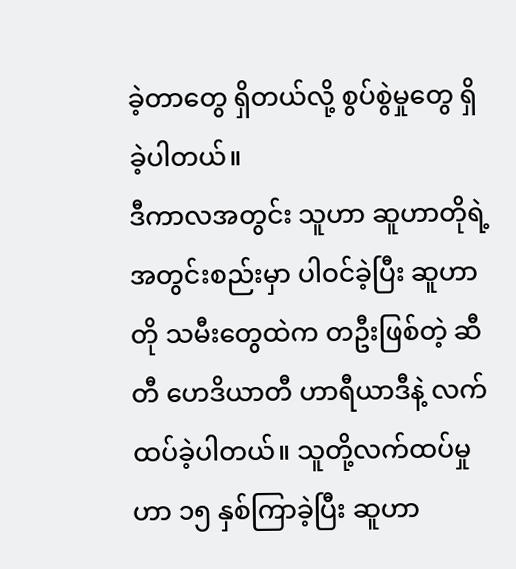ခဲ့တာတွေ ရှိတယ်လို့ စွပ်စွဲမှုတွေ ရှိခဲ့ပါတယ်။
ဒီကာလအတွင်း သူဟာ ဆူဟာတိုရဲ့ အတွင်းစည်းမှာ ပါဝင်ခဲ့ပြီး ဆူဟာတို သမီးတွေထဲက တဦးဖြစ်တဲ့ ဆီတီ ဟေဒိယာတီ ဟာရီယာဒီနဲ့ လက်ထပ်ခဲ့ပါတယ်။ သူတို့လက်ထပ်မှုဟာ ၁၅ နှစ်ကြာခဲ့ပြီး ဆူဟာ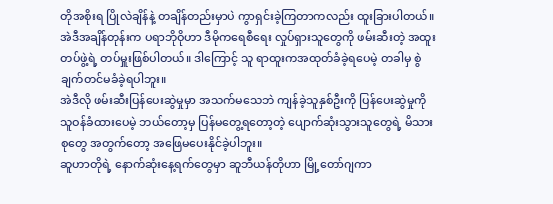တိုအစိုးရ ပြိုလဲချိန်နဲ့ တချိန်တည်းမှာပဲ ကွာရှင်းခဲ့ကြတာကလည်း ထူးခြားပါတယ်။
အဲဒီအချိန်တုန်းက ပရာဘိုဝိုဟာ ဒီမိုကရေစီရေး လှုပ်ရှားသူတွေကို ဖမ်းဆီးတဲ့ အထူးတပ်ဖွဲ့ရဲ့ တပ်မှူးဖြစ်ပါတယ်။ ဒါကြောင့် သူ ရာထူးကအထုတ်ခံခဲ့ရပေမဲ့ တခါမှ စွဲချက်တင်မခံခဲ့ရပါဘူး။
အဲဒီလို ဖမ်းဆီးပြန်ပေးဆွဲမှုမှာ အသက်မသေဘဲ ကျန်ခဲ့သူနှစ်ဦးကို ပြန်ပေးဆွဲမှုကို သူဝန်ခံထားပေမဲ့ ဘယ်တော့မှ ပြန်မတွေ့ရတော့တဲ့ ပျောက်ဆုံးသွားသူတွေရဲ့ မိသားစုတွေ အတွက်တော့ အဖြေမပေးနိုင်ခဲ့ပါဘူး။
ဆူဟာတိုရဲ့ နောက်ဆုံးနေ့ရက်တွေမှာ ဆူဘီယန်တိုဟာ မြို့တော်ဂျကာ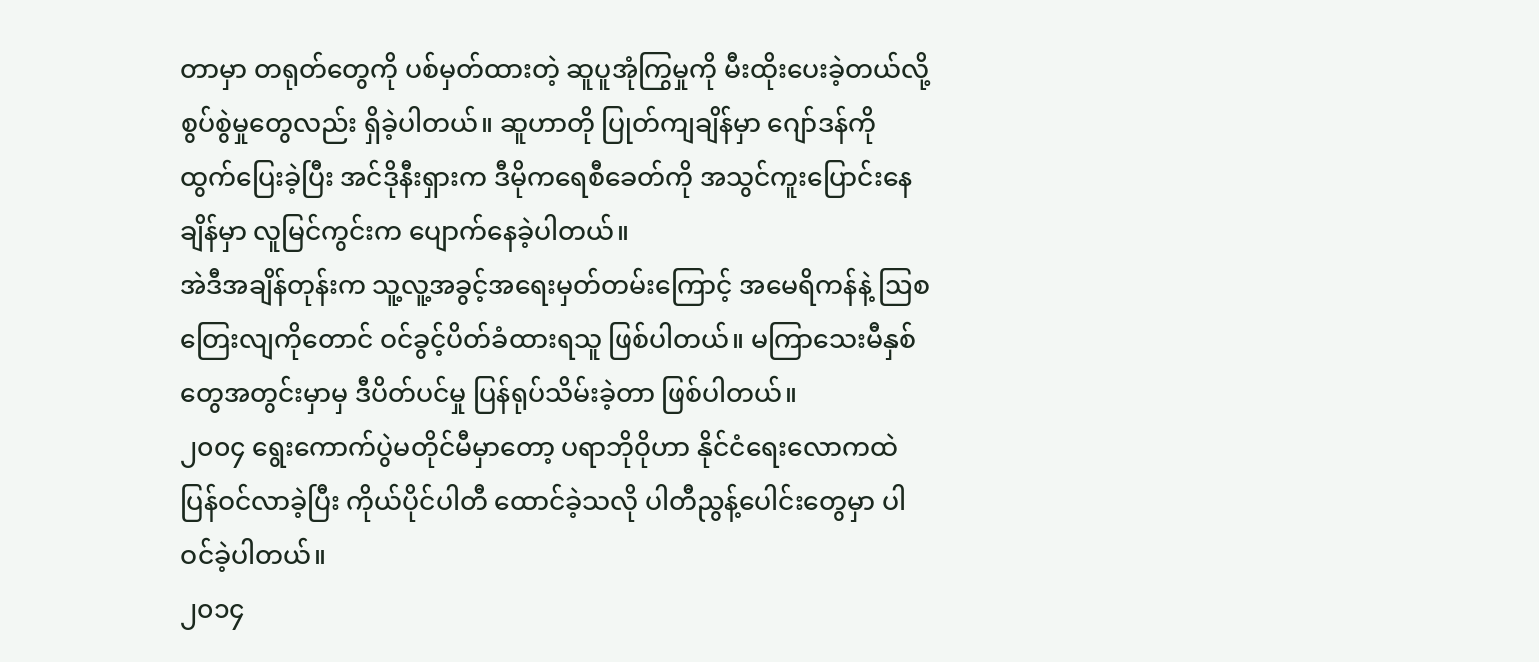တာမှာ တရုတ်တွေကို ပစ်မှတ်ထားတဲ့ ဆူပူအုံကြွမှုကို မီးထိုးပေးခဲ့တယ်လို့ စွပ်စွဲမှုတွေလည်း ရှိခဲ့ပါတယ်။ ဆူဟာတို ပြုတ်ကျချိန်မှာ ဂျော်ဒန်ကို ထွက်ပြေးခဲ့ပြီး အင်ဒိုနီးရှားက ဒီမိုကရေစီခေတ်ကို အသွင်ကူးပြောင်းနေချိန်မှာ လူမြင်ကွင်းက ပျောက်နေခဲ့ပါတယ်။
အဲဒီအချိန်တုန်းက သူ့လူ့အခွင့်အရေးမှတ်တမ်းကြောင့် အမေရိကန်နဲ့ ဩစတြေးလျကိုတောင် ဝင်ခွင့်ပိတ်ခံထားရသူ ဖြစ်ပါတယ်။ မကြာသေးမီနှစ်တွေအတွင်းမှာမှ ဒီပိတ်ပင်မှု ပြန်ရုပ်သိမ်းခဲ့တာ ဖြစ်ပါတယ်။
၂၀၀၄ ရွေးကောက်ပွဲမတိုင်မီမှာတော့ ပရာဘိုဝိုဟာ နိုင်ငံရေးလောကထဲ ပြန်ဝင်လာခဲ့ပြီး ကိုယ်ပိုင်ပါတီ ထောင်ခဲ့သလို ပါတီညွန့်ပေါင်းတွေမှာ ပါဝင်ခဲ့ပါတယ်။
၂၀၁၄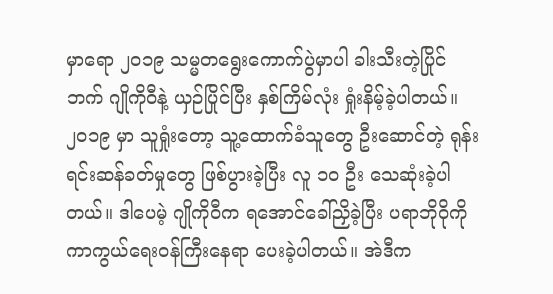မှာရော ၂၀၁၉ သမ္မတရွေးကောက်ပွဲမှာပါ ခါးသီးတဲ့ပြိုင်ဘက် ဂျိုကိုဝီနဲ့ ယှဉ်ပြိုင်ပြီး နှစ်ကြိမ်လုံး ရှုံးနိမ့်ခဲ့ပါတယ်။
၂၀၁၉ မှာ သူရှုံးတော့ သူ့ထောက်ခံသူတွေ ဦးဆောင်တဲ့ ရုန်းရင်းဆန်ခတ်မှုတွေ ဖြစ်ပွားခဲ့ပြီး လူ ၁၀ ဦး သေဆုံးခဲ့ပါတယ်။ ဒါပေမဲ့ ဂျိုကိုဝီက ရအောင်ခေါ်ညှိခဲ့ပြီး ပရာဘိုဝိုကို ကာကွယ်ရေးဝန်ကြီးနေရာ ပေးခဲ့ပါတယ်။ အဲဒီက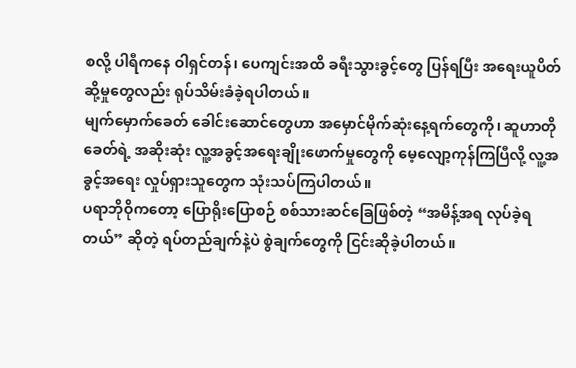စလို့ ပါရီကနေ ဝါရှင်တန်၊ ပေကျင်းအထိ ခရီးသွားခွင့်တွေ ပြန်ရပြီး အရေးယူပိတ်ဆို့မှုတွေလည်း ရုပ်သိမ်းခံခဲ့ရပါတယ်။
မျက်မှောက်ခေတ် ခေါင်းဆောင်တွေဟာ အမှောင်မိုက်ဆုံးနေ့ရက်တွေကို၊ ဆူဟာတိုခေတ်ရဲ့ အဆိုးဆုံး လူ့အခွင့်အရေးချိုးဖောက်မှုတွေကို မေ့လျော့ကုန်ကြပြီလို့ လူ့အခွင့်အရေး လှုပ်ရှားသူတွေက သုံးသပ်ကြပါတယ်။
ပရာဘိုဝိုကတော့ ပြောရိုးပြောစဉ် စစ်သားဆင်ခြေဖြစ်တဲ့ “အမိန့်အရ လုပ်ခဲ့ရတယ်” ဆိုတဲ့ ရပ်တည်ချက်နဲ့ပဲ စွဲချက်တွေကို ငြင်းဆိုခဲ့ပါတယ်။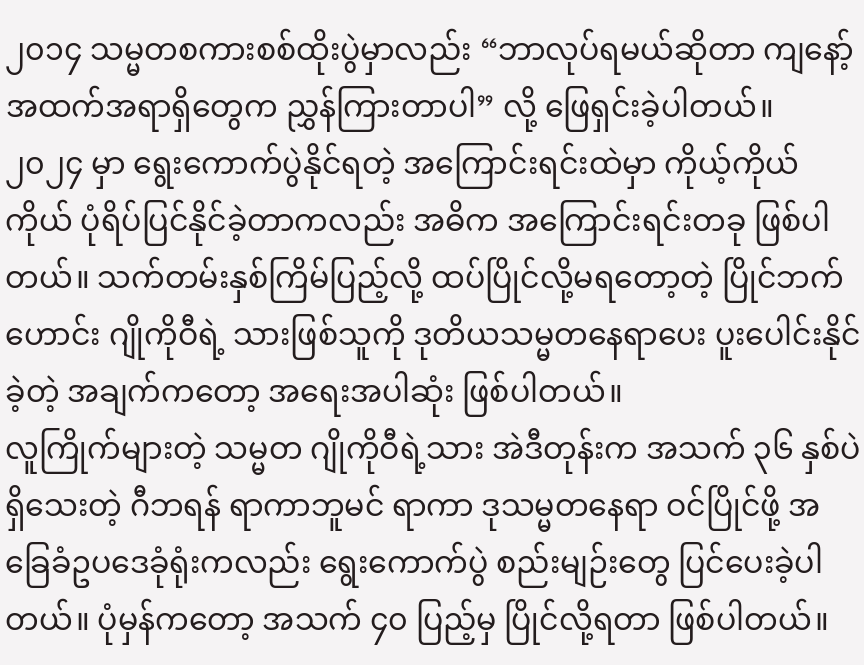၂၀၁၄ သမ္မတစကားစစ်ထိုးပွဲမှာလည်း “ဘာလုပ်ရမယ်ဆိုတာ ကျနော့်အထက်အရာရှိတွေက ညွှန်ကြားတာပါ” လို့ ဖြေရှင်းခဲ့ပါတယ်။
၂၀၂၄ မှာ ရွေးကောက်ပွဲနိုင်ရတဲ့ အကြောင်းရင်းထဲမှာ ကိုယ့်ကိုယ်ကိုယ် ပုံရိပ်ပြင်နိုင်ခဲ့တာကလည်း အဓိက အကြောင်းရင်းတခု ဖြစ်ပါတယ်။ သက်တမ်းနှစ်ကြိမ်ပြည့်လို့ ထပ်ပြိုင်လို့မရတော့တဲ့ ပြိုင်ဘက်ဟောင်း ဂျိုကိုဝီရဲ့ သားဖြစ်သူကို ဒုတိယသမ္မတနေရာပေး ပူးပေါင်းနိုင်ခဲ့တဲ့ အချက်ကတော့ အရေးအပါဆုံး ဖြစ်ပါတယ်။
လူကြိုက်များတဲ့ သမ္မတ ဂျိုကိုဝီရဲ့သား အဲဒီတုန်းက အသက် ၃၆ နှစ်ပဲရှိသေးတဲ့ ဂီဘရန် ရာကာဘူမင် ရာကာ ဒုသမ္မတနေရာ ဝင်ပြိုင်ဖို့ အခြေခံဥပဒေခုံရုံးကလည်း ရွေးကောက်ပွဲ စည်းမျဉ်းတွေ ပြင်ပေးခဲ့ပါတယ်။ ပုံမှန်ကတော့ အသက် ၄၀ ပြည့်မှ ပြိုင်လို့ရတာ ဖြစ်ပါတယ်။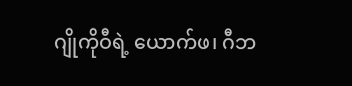ဂျိုကိုဝီရဲ့ ယောက်ဖ၊ ဂီဘ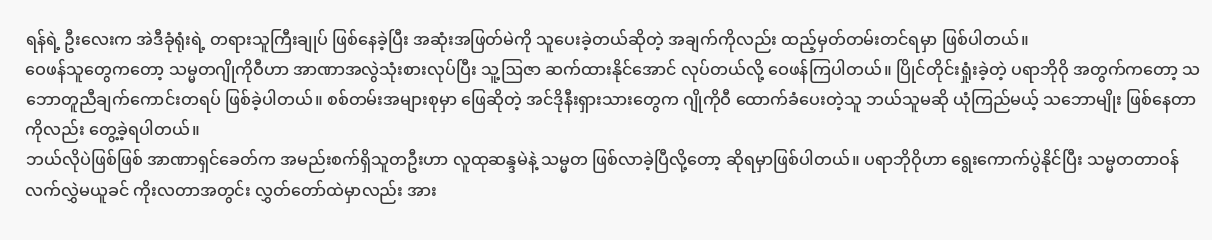ရန်ရဲ့ ဦးလေးက အဲဒီခုံရုံးရဲ့ တရားသူကြီးချုပ် ဖြစ်နေခဲ့ပြီး အဆုံးအဖြတ်မဲကို သူပေးခဲ့တယ်ဆိုတဲ့ အချက်ကိုလည်း ထည့်မှတ်တမ်းတင်ရမှာ ဖြစ်ပါတယ်။
ဝေဖန်သူတွေကတော့ သမ္မတဂျိုကိုဝီဟာ အာဏာအလွဲသုံးစားလုပ်ပြီး သူ့ဩဇာ ဆက်ထားနိုင်အောင် လုပ်တယ်လို့ ဝေဖန်ကြပါတယ်။ ပြိုင်တိုင်းရှုံးခဲ့တဲ့ ပရာဘိုဝို အတွက်ကတော့ သဘောတူညီချက်ကောင်းတရပ် ဖြစ်ခဲ့ပါတယ်။ စစ်တမ်းအများစုမှာ ဖြေဆိုတဲ့ အင်ဒိုနီးရှားသားတွေက ဂျိုကိုဝီ ထောက်ခံပေးတဲ့သူ ဘယ်သူမဆို ယုံကြည်မယ့် သဘောမျိုး ဖြစ်နေတာကိုလည်း တွေ့ခဲ့ရပါတယ်။
ဘယ်လိုပဲဖြစ်ဖြစ် အာဏာရှင်ခေတ်က အမည်းစက်ရှိသူတဦးဟာ လူထုဆန္ဒမဲနဲ့ သမ္မတ ဖြစ်လာခဲ့ပြီလို့တော့ ဆိုရမှာဖြစ်ပါတယ်။ ပရာဘိုဝိုဟာ ရွေးကောက်ပွဲနိုင်ပြီး သမ္မတတာဝန် လက်လွှဲမယူခင် ကိုးလတာအတွင်း လွှတ်တော်ထဲမှာလည်း အား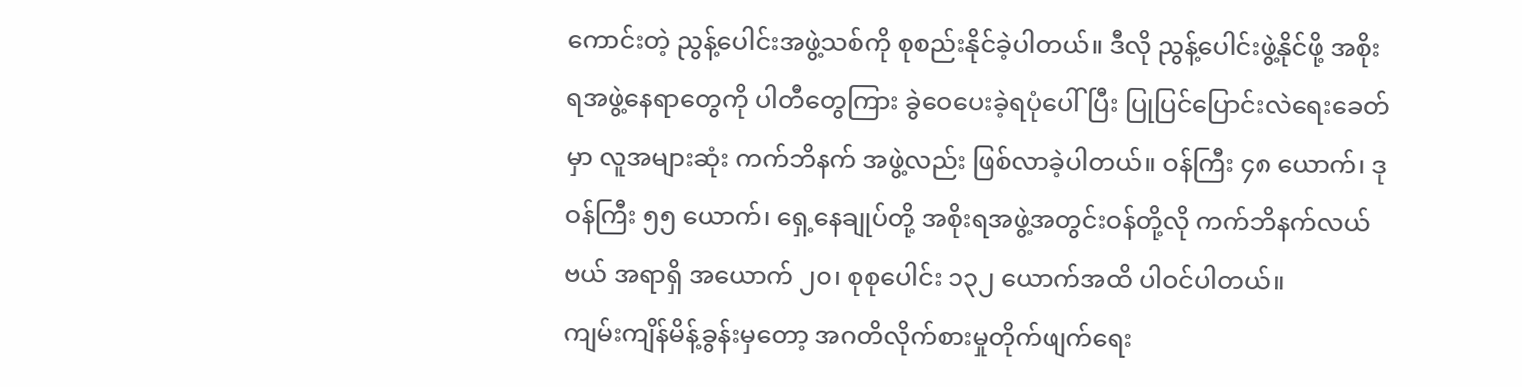ကောင်းတဲ့ ညွန့်ပေါင်းအဖွဲ့သစ်ကို စုစည်းနိုင်ခဲ့ပါတယ်။ ဒီလို ညွန့်ပေါင်းဖွဲ့နိုင်ဖို့ အစိုးရအဖွဲ့နေရာတွေကို ပါတီတွေကြား ခွဲဝေပေးခဲ့ရပုံပေါ်ပြီး ပြုပြင်ပြောင်းလဲရေးခေတ်မှာ လူအများဆုံး ကက်ဘိနက် အဖွဲ့လည်း ဖြစ်လာခဲ့ပါတယ်။ ဝန်ကြီး ၄၈ ယောက်၊ ဒုဝန်ကြီး ၅၅ ယောက်၊ ရှေ့နေချုပ်တို့ အစိုးရအဖွဲ့အတွင်းဝန်တို့လို ကက်ဘိနက်လယ်ဗယ် အရာရှိ အယောက် ၂၀၊ စုစုပေါင်း ၁၃၂ ယောက်အထိ ပါဝင်ပါတယ်။
ကျမ်းကျိန်မိန့်ခွန်းမှတော့ အဂတိလိုက်စားမှုတိုက်ဖျက်ရေး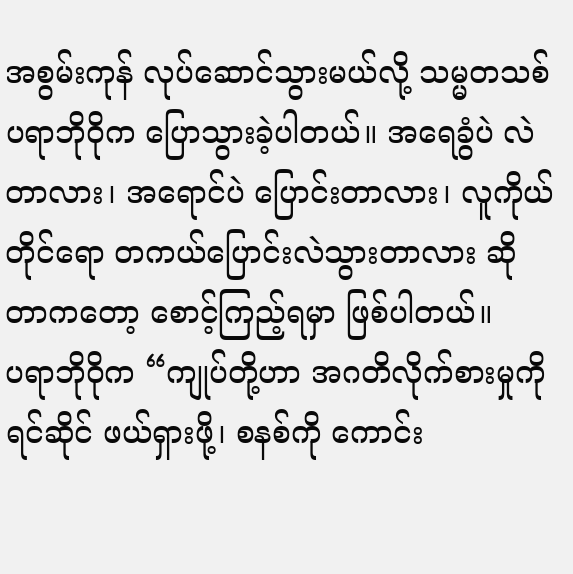အစွမ်းကုန် လုပ်ဆောင်သွားမယ်လို့ သမ္မတသစ် ပရာဘိုဝိုက ပြောသွားခဲ့ပါတယ်။ အရေခွံပဲ လဲတာလား၊ အရောင်ပဲ ပြောင်းတာလား၊ လူကိုယ်တိုင်ရော တကယ်ပြောင်းလဲသွားတာလား ဆိုတာကတော့ စောင့်ကြည့်ရမှာ ဖြစ်ပါတယ်။
ပရာဘိုဝိုက “ကျုပ်တို့ဟာ အဂတိလိုက်စားမှုကို ရင်ဆိုင် ဖယ်ရှားဖို့၊ စနစ်ကို ကောင်း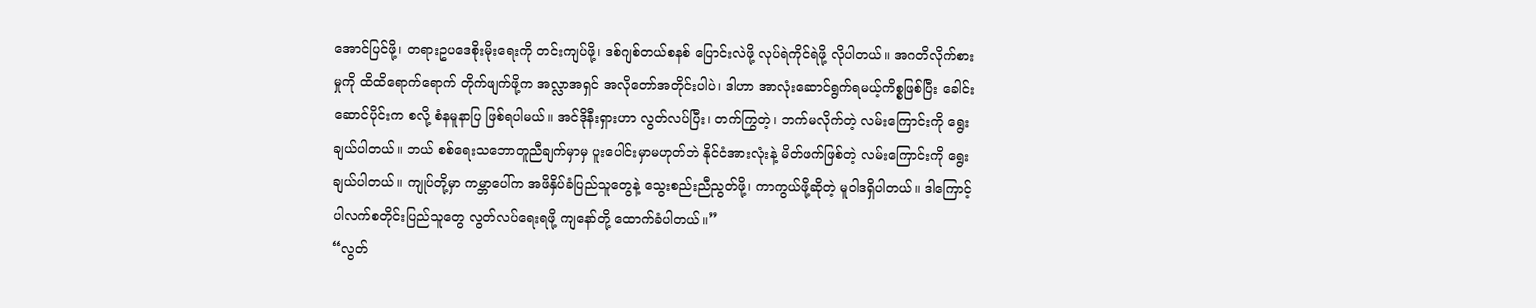အောင်ပြင်ဖို့၊ တရားဥပဒေစိုးမိုးရေးကို တင်းကျပ်ဖို့၊ ဒစ်ဂျစ်တယ်စနစ် ပြောင်းလဲဖို့ လုပ်ရဲကိုင်ရဲဖို့ လိုပါတယ်။ အဂတိလိုက်စားမှုကို ထိထိရောက်ရောက် တိုက်ဖျက်ဖို့က အလ္လာအရှင် အလိုတော်အတိုင်းပါပဲ၊ ဒါဟာ အာလုံးဆောင်ရွက်ရမယ့်ကိစ္စဖြစ်ပြီး ခေါင်းဆောင်ပိုင်းက စလို့ စံနမူနာပြ ဖြစ်ရပါမယ်။ အင်ဒိုနီးရှားဟာ လွတ်လပ်ပြီး၊ တက်ကြွတဲ့၊ ဘက်မလိုက်တဲ့ လမ်းကြောင်းကို ရွေးချယ်ပါတယ်။ ဘယ် စစ်ရေးသဘောတူညီချက်မှာမှ ပူးပေါင်းမှာမဟုတ်ဘဲ နိုင်ငံအားလုံးနဲ့ မိတ်ဖက်ဖြစ်တဲ့ လမ်းကြောင်းကို ရွေးချယ်ပါတယ်။ ကျုပ်တို့မှာ ကမ္ဘာပေါ်က အဖိနှိပ်ခံပြည်သူတွေနဲ့ သွေးစည်းညီညွတ်ဖို့၊ ကာကွယ်ဖို့ဆိုတဲ့ မူဝါဒရှိပါတယ်။ ဒါကြောင့် ပါလက်စတိုင်းပြည်သူတွေ လွတ်လပ်ရေးရဖို့ ကျနော်တို့ ထောက်ခံပါတယ်။”
“လွတ်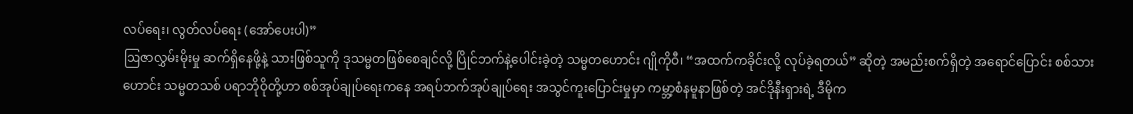လပ်ရေး၊ လွတ်လပ်ရေး (အော်ပေးပါ)”
ဩဇာလွှမ်းမိုးမှု ဆက်ရှိနေဖို့နဲ့ သားဖြစ်သူကို ဒုသမ္မတဖြစ်စေချင်လို့ ပြိုင်ဘက်နဲ့ပေါင်းခဲ့တဲ့ သမ္မတဟောင်း ဂျိုကိုဝီ၊ “အထက်ကခိုင်းလို့ လုပ်ခဲ့ရတယ်” ဆိုတဲ့ အမည်းစက်ရှိတဲ့ အရောင်ပြောင်း စစ်သားဟောင်း သမ္မတသစ် ပရာဘိုဝိုတို့ဟာ စစ်အုပ်ချုပ်ရေးကနေ အရပ်ဘက်အုပ်ချုပ်ရေး အသွင်ကူးပြောင်းမှုမှာ ကမ္ဘာ့စံနမူနာဖြစ်တဲ့ အင်ဒိုနီးရှားရဲ့ ဒီမိုက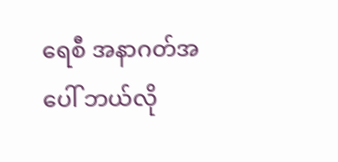ရေစီ အနာဂတ်အပေါ် ဘယ်လို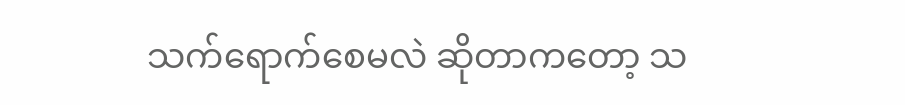သက်ရောက်စေမလဲ ဆိုတာကတော့ သ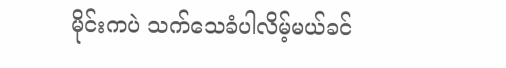မိုင်းကပဲ သက်သေခံပါလိမ့်မယ်ခင်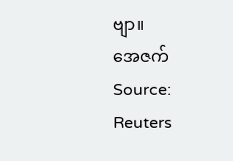ဗျာ။
အေဇက်
Source: Reuters